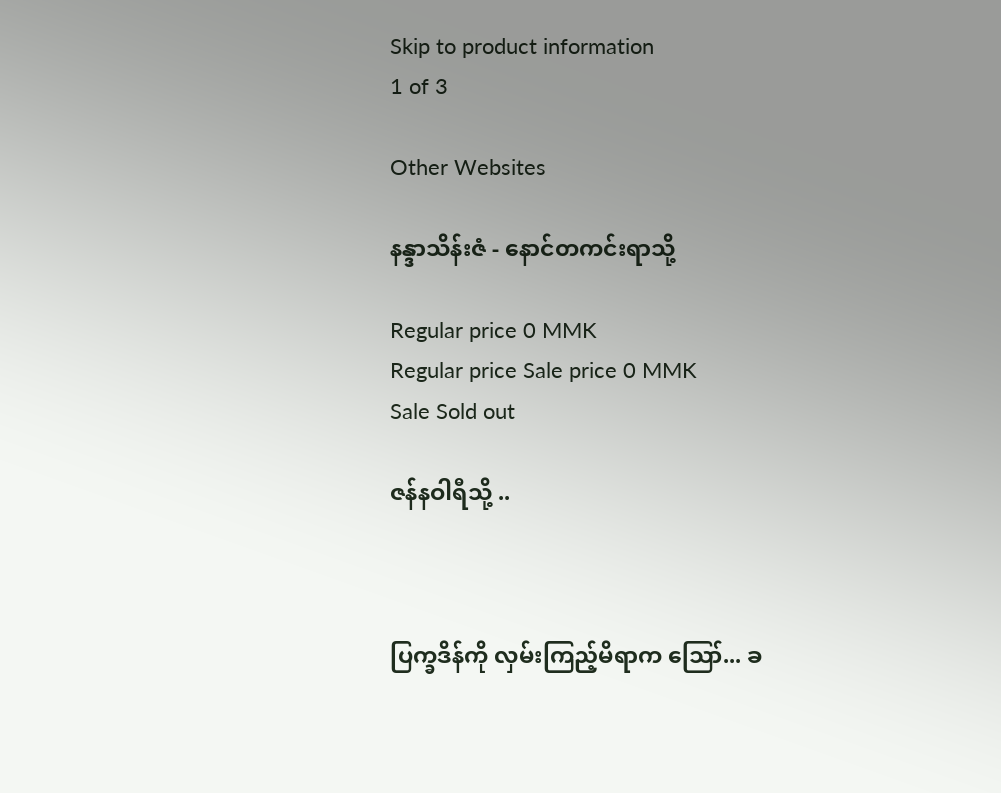Skip to product information
1 of 3

Other Websites

နန္ဒာသိန်းဇံ - နောင်တကင်းရာသို့

Regular price 0 MMK
Regular price Sale price 0 MMK
Sale Sold out

ဇန်နဝါရီသို့ ..



ပြက္ခဒိန်ကို လှမ်းကြည့်မိရာက ဪ... ခ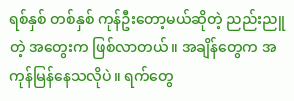ရစ်နှစ် တစ်နှစ် ကုန်ဦးတော့မယ်ဆိုတဲ့ ညည်းညူတဲ့ အတွေးက ဖြစ်လာတယ်။ အချိန်တွေက အကုန်မြန်နေသလိုပဲ။ ရက်တွေ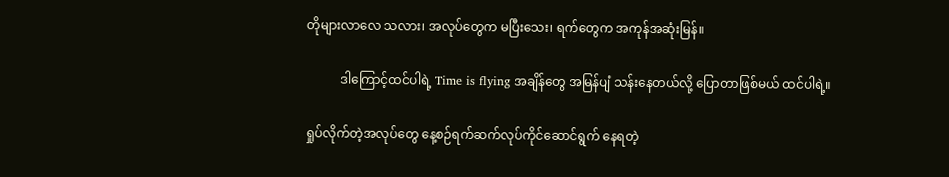တိုများလာလေ သလား၊ အလုပ်တွေက မပြီးသေး၊ ရက်တွေက အကုန်အဆုံးမြန်။

           ဒါကြောင့်ထင်ပါရဲ့ Time is flying အချိန်တွေ အမြန်ပျံ သန်းနေတယ်လို့ ပြောတာဖြစ်မယ် ထင်ပါရဲ့။

ရှုပ်လိုက်တဲ့အလုပ်တွေ နေ့စဉ်ရက်ဆက်လုပ်ကိုင်ဆောင်ရွက် နေရတဲ့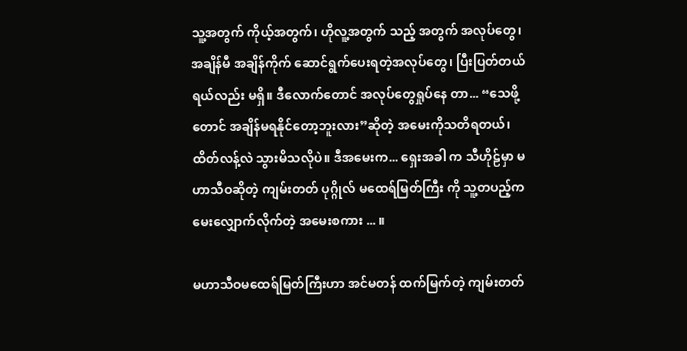သူ့အတွက် ကိုယ့်အတွက်၊ ဟိုလူ့အတွက် သည့် အတွက် အလုပ်တွေ၊ အချိန်မီ အချိန်ကိုက် ဆောင်ရွက်ပေးရတဲ့အလုပ်တွေ၊ ပြီးပြတ်တယ်ရယ်လည်း မရှိ။ ဒီလောက်တောင် အလုပ်တွေရှုပ်နေ တာ... “သေဖို့တောင် အချိန်မရနိုင်တော့ဘူးလား”ဆိုတဲ့ အမေးကိုသတိရတယ်၊ ထိတ်လန့်လဲ သွားမိသလိုပဲ။ ဒီအမေးက... ရှေးအခါ က သီဟိုဠ်မှာ မဟာသီဝဆိုတဲ့ ကျမ်းတတ် ပုဂ္ဂိုလ် မထေရ်မြတ်ကြီး ကို သူ့တပည့်က မေးလျှောက်လိုက်တဲ့ အမေးစကား ... ။

မဟာသီဝမထေရ်မြတ်ကြီးဟာ အင်မတန် ထက်မြက်တဲ့ ကျမ်းတတ်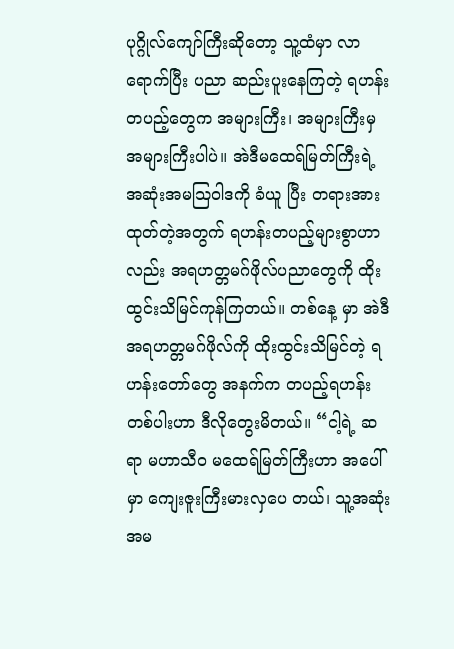ပုဂ္ဂိုလ်ကျော်ကြီးဆိုတော့ သူ့ထံမှာ လာရောက်ပြီး ပညာ ဆည်းပူးနေကြတဲ့ ရဟန်းတပည့်တွေက အများကြီး၊ အများကြီးမှ အများကြီးပါပဲ။ အဲဒီမထေရ်မြတ်ကြီးရဲ့ အဆုံးအမသြဝါဒကို ခံယူ ပြီး တရားအားထုတ်တဲ့အတွက် ရဟန်းတပည့်များစွာဟာလည်း အရဟတ္တမဂ်ဖိုလ်ပညာတွေကို ထိုးထွင်းသိမြင်ကုန်ကြတယ်။ တစ်နေ့ မှာ အဲဒီအရဟတ္တမဂ်ဖိုလ်ကို ထိုးထွင်းသိမြင်တဲ့ ရဟန်းတော်တွေ အနက်က တပည့်ရဟန်းတစ်ပါးဟာ ဒီလိုတွေးမိတယ်။ “ငါ့ရဲ့ ဆရာ မဟာသီဝ မထေရ်မြတ်ကြီးဟာ အပေါ်မှာ ကျေးဇူးကြီးမားလှပေ တယ်၊ သူ့အဆုံးအမ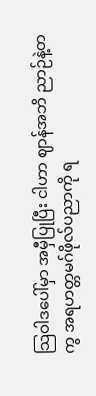သြဝါဒပေါ်မှာ အမှီပြုပြီး ငါဟာ ဈာန်အဘိ ညာဉ်နဲ့တကွ အရဟတ္တမဂ်ဖိုလ်ပညာကို ရ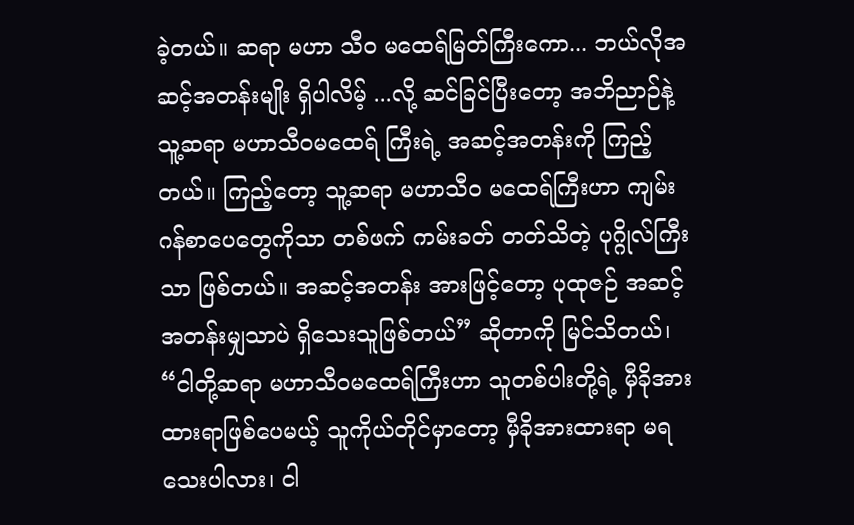ခဲ့တယ်။ ဆရာ မဟာ သီဝ မထေရ်မြတ်ကြီးကော... ဘယ်လိုအဆင့်အတန်းမျိုး ရှိပါလိမ့် ...လို့ ဆင်ခြင်ပြီးတော့ အဘိညာဉ်နဲ့ သူ့ဆရာ မဟာသီဝမထေရ် ကြီးရဲ့ အဆင့်အတန်းကို ကြည့်တယ်။ ကြည့်တော့ သူ့ဆရာ မဟာသီဝ မထေရ်ကြီးဟာ ကျမ်းဂန်စာပေတွေကိုသာ တစ်ဖက် ကမ်းခတ် တတ်သိတဲ့ ပုဂ္ဂိုလ်ကြီးသာ ဖြစ်တယ်။ အဆင့်အတန်း အားဖြင့်တော့ ပုထုဇဉ် အဆင့်အတန်းမျှသာပဲ ရှိသေးသူဖြစ်တယ်” ဆိုတာကို မြင်သိတယ်၊ “ငါတို့ဆရာ မဟာသီဝမထေရ်ကြီးဟာ သူတစ်ပါးတို့ရဲ့ မှီခိုအားထားရာဖြစ်ပေမယ့် သူကိုယ်တိုင်မှာတော့ မှီခိုအားထားရာ မရသေးပါလား၊ ငါ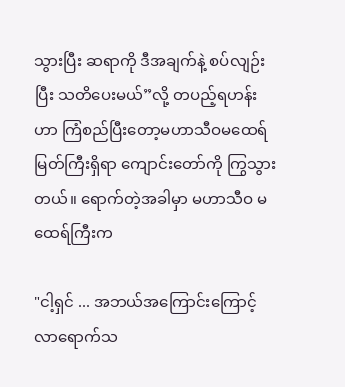သွားပြီး ဆရာကို ဒီအချက်နဲ့ စပ်လျဉ်းပြီး သတိပေးမယ်”လို့ တပည့်ရဟန်းဟာ ကြံစည်ပြီးတော့မဟာသီဝမထေရ်မြတ်ကြီးရှိရာ ကျောင်းတော်ကို ကြွသွားတယ်။ ရောက်တဲ့အခါမှာ မဟာသီဝ မထေရ်ကြီးက

"ငါ့ရှင် ... အဘယ်အကြောင်းကြောင့် လာရောက်သ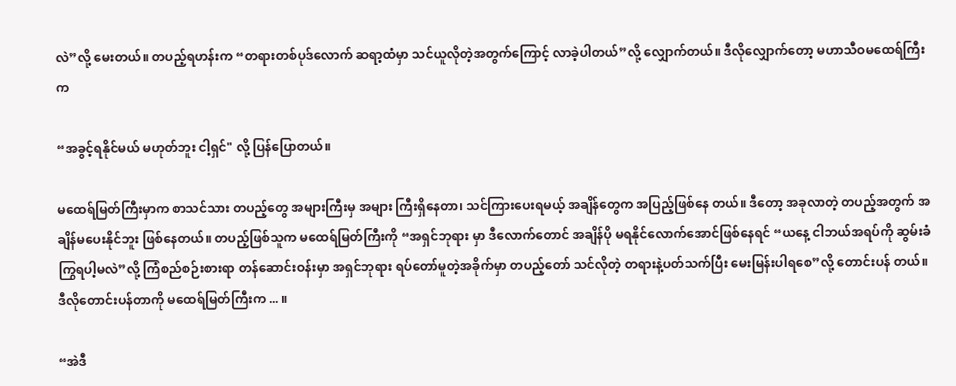လဲ”လို့ မေးတယ်။ တပည့်ရဟန်းက “တရားတစ်ပုဒ်လောက် ဆရာ့ထံမှာ သင်ယူလိုတဲ့အတွက်ကြောင့် လာခဲ့ပါတယ်”လို့ လျှောက်တယ်။ ဒီလိုလျှောက်တော့ မဟာသီဝမထေရ်ကြီးက

“အခွင့်ရနိုင်မယ် မဟုတ်ဘူး ငါ့ရှင်" လို့ ပြန်ပြောတယ်။

မထေရ်မြတ်ကြီးမှာက စာသင်သား တပည့်တွေ အများကြီးမှ အများ ကြီးရှိနေတာ၊ သင်ကြားပေးရမယ့် အချိန်တွေက အပြည့်ဖြစ်နေ တယ်။ ဒီတော့ အခုလာတဲ့ တပည့်အတွက် အချိန်မပေးနိုင်ဘူး ဖြစ်နေတယ်။ တပည့်ဖြစ်သူက မထေရ်မြတ်ကြီးကို “အရှင်ဘုရား မှာ ဒီလောက်တောင် အချိန်ပို မရနိုင်လောက်အောင်ဖြစ်နေရင် “ယနေ့ ငါဘယ်အရပ်ကို ဆွမ်းခံကြွရပါ့မလဲ”လို့ ကြံစည်စဉ်းစားရာ တန်ဆောင်းဝန်းမှာ အရှင်ဘုရား ရပ်တော်မူတဲ့အခိုက်မှာ တပည့်တော် သင်လိုတဲ့ တရားနဲ့ပတ်သက်ပြီး မေးမြန်းပါရစေ”လို့ တောင်းပန် တယ်။ ဒီလိုတောင်းပန်တာကို မထေရ်မြတ်ကြီးက ... ။

“အဲဒီ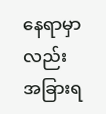နေရာမှာလည်း အခြားရ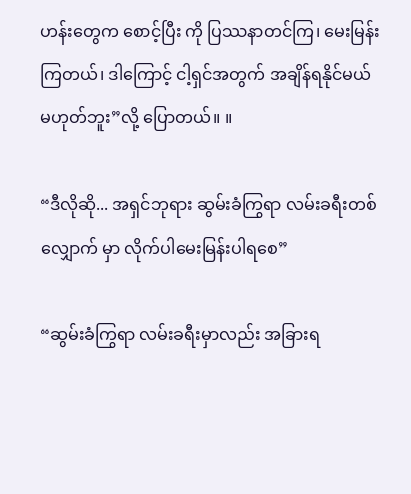ဟန်းတွေက စောင့်ပြီး ကို ပြဿနာတင်ကြ၊ မေးမြန်းကြတယ်၊ ဒါကြောင့် ငါ့ရှင်အတွက် အချိန်ရနိုင်မယ် မဟုတ်ဘူး”လို့ ပြောတယ်။ ။

“ဒီလိုဆို... အရှင်ဘုရား ဆွမ်းခံကြွရာ လမ်းခရီးတစ်လျှောက် မှာ လိုက်ပါမေးမြန်းပါရစေ”

“ဆွမ်းခံကြွရာ လမ်းခရီးမှာလည်း အခြားရ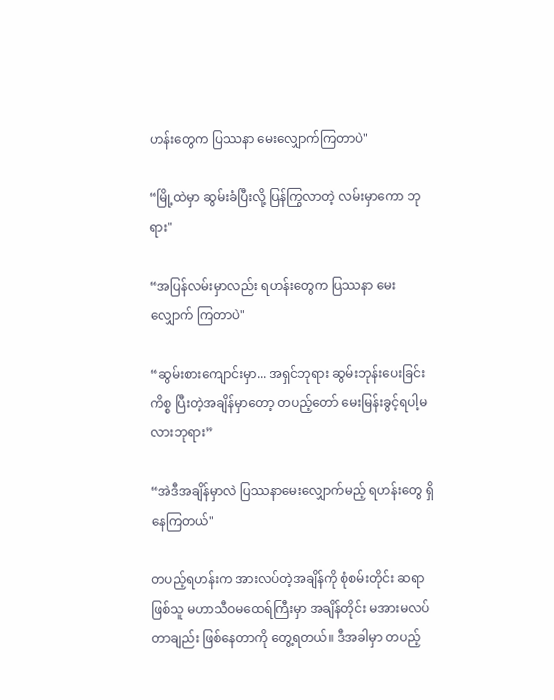ဟန်းတွေက ပြဿနာ မေးလျှောက်ကြတာပဲ"

“မြို့ထဲမှာ ဆွမ်းခံပြီးလို့ ပြန်ကြွလာတဲ့ လမ်းမှာကော ဘုရား"

“အပြန်လမ်းမှာလည်း ရဟန်းတွေက ပြဿနာ မေးလျှောက် ကြတာပဲ"

“ဆွမ်းစားကျောင်းမှာ... အရှင်ဘုရား ဆွမ်းဘုန်းပေးခြင်းကိစ္စ ပြီးတဲ့အချိန်မှာတော့ တပည့်တော် မေးမြန်းခွင့်ရပါ့မလားဘုရား”

“အဲဒီအချိန်မှာလဲ ပြဿနာမေးလျှောက်မည့် ရဟန်းတွေ ရှိနေကြတယ်"

တပည့်ရဟန်းက အားလပ်တဲ့အချိန်ကို စုံစမ်းတိုင်း ဆရာ ဖြစ်သူ မဟာသီဝမထေရ်ကြီးမှာ အချိန်တိုင်း မအားမလပ်တာချည်း ဖြစ်နေတာကို တွေ့ရတယ်။ ဒီအခါမှာ တပည့်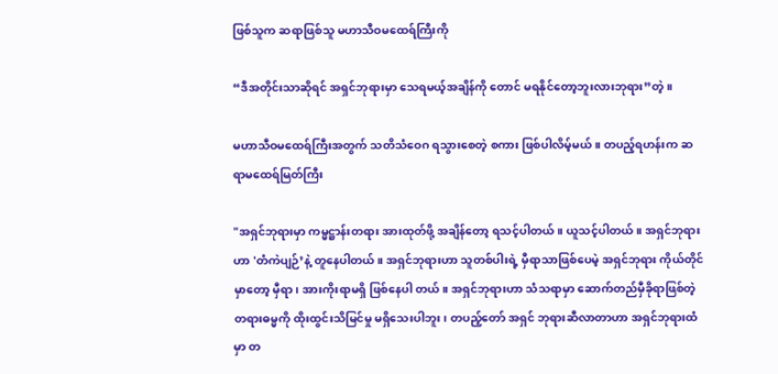ဖြစ်သူက ဆရာဖြစ်သူ မဟာသီဝမထေရ်ကြီးကို

“ဒီအတိုင်းသာဆိုရင် အရှင်ဘုရားမှာ သေရမယ့်အချိန်ကို တောင် မရနိုင်တော့ဘူးလားဘုရား”တဲ့။

မဟာသီဝမထေရ်ကြီးအတွက် သတိသံဝေဂ ရသွားစေတဲ့ စကား ဖြစ်ပါလိမ့်မယ်။ တပည့်ရဟန်းက ဆရာမထေရ်မြတ်ကြီး

"အရှင်ဘုရားမှာ ကမ္မဋ္ဌာန်းတရား အားထုတ်ဖို့ အချိန်တော့ ရသင့်ပါတယ်။ ယူသင့်ပါတယ်။ အရှင်ဘုရားဟာ 'တံကဲပျဉ်’နဲ့ တူနေပါတယ်။ အရှင်ဘုရားဟာ သူတစ်ပါးရဲ့ မှီရာသာဖြစ်ပေမဲ့ အရှင်ဘုရား ကိုယ်တိုင်မှာတော့ မှီရာ၊ အားကိုးရာမရှိ ဖြစ်နေပါ တယ်။ အရှင်ဘုရားဟာ သံသရာမှာ ဆောက်တည်မှီခိုရာဖြစ်တဲ့ တရားဓမ္မကို ထိုးထွင်းသိမြင်မှု မရှိသေးပါဘူး၊ တပည့်တော် အရှင် ဘုရားဆီလာတာဟာ အရှင်ဘုရားထံမှာ တ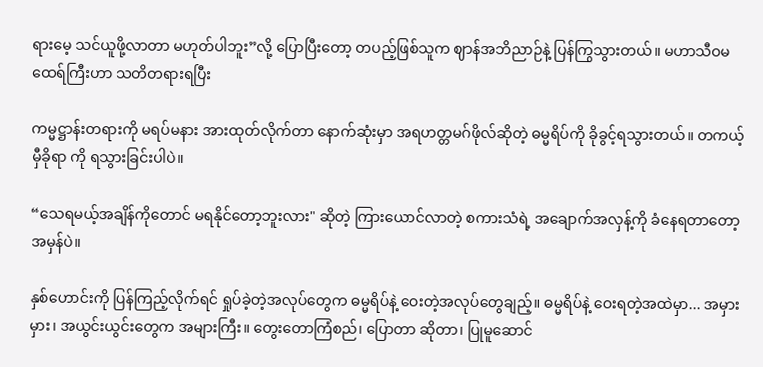ရားမေ့ သင်ယူဖို့လာတာ မဟုတ်ပါဘူး”လို့ ပြောပြီးတော့ တပည့်ဖြစ်သူက ဈာန်အဘိညာဉ်နဲ့ ပြန်ကြွသွားတယ်။ မဟာသီဝမထေရ်ကြီးဟာ သတိတရားရပြီး

ကမ္မဋ္ဌာန်းတရားကို မရပ်မနား အားထုတ်လိုက်တာ နောက်ဆုံးမှာ အရဟတ္တမဂ်ဖိုလ်ဆိုတဲ့ ဓမ္မရိပ်ကို ခိုခွင့်ရသွားတယ်။ တကယ့်မှီခိုရာ ကို ရသွားခြင်းပါပဲ။

“သေရမယ့်အချိန်ကိုတောင် မရနိုင်တော့ဘူးလား" ဆိုတဲ့ ကြားယောင်လာတဲ့ စကားသံရဲ့ အချောက်အလှန့်ကို ခံနေရတာတော့ အမှန်ပဲ။

နှစ်ဟောင်းကို ပြန်ကြည့်လိုက်ရင် ရှုပ်ခဲ့တဲ့အလုပ်တွေက ဓမ္မရိပ်နဲ့ ဝေးတဲ့အလုပ်တွေချည့်။ ဓမ္မရိပ်နဲ့ ဝေးရတဲ့အထဲမှာ... အမှားမှား၊ အယွင်းယွင်းတွေက အများကြီး။ တွေးတောကြံစည်၊ ပြောတာ ဆိုတာ၊ ပြုမူဆောင်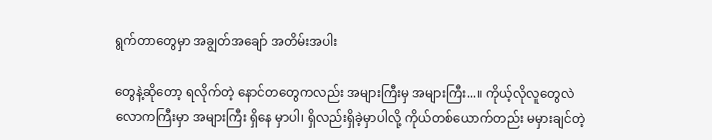ရွက်တာတွေမှာ အချွတ်အချော် အတိမ်းအပါး

တွေနဲ့ဆိုတော့ ရလိုက်တဲ့ နောင်တတွေကလည်း အများကြီးမှ အများကြီး...။ ကိုယ့်လိုလူတွေလဲ လောကကြီးမှာ အများကြီး ရှိနေ မှာပါ၊ ရှိလည်းရှိခဲ့မှာပါလို့ ကိုယ်တစ်ယောက်တည်း မမှားချင်တဲ့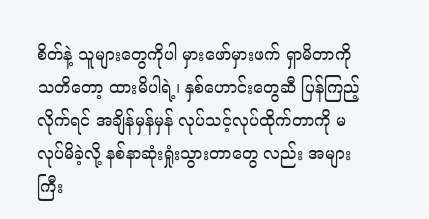စိတ်နဲ့ သူများတွေကိုပါ မှားဖော်မှားဖက် ရှာမိတာကို သတိတော့ ထားမိပါရဲ့၊ နှစ်ဟောင်းတွေဆီ ပြန်ကြည့်လိုက်ရင် အချိန်မှန်မှန် လုပ်သင့်လုပ်ထိုက်တာကို မလုပ်မိခဲ့လို့ နစ်နာဆုံးရှုံးသွားတာတွေ လည်း အများကြီး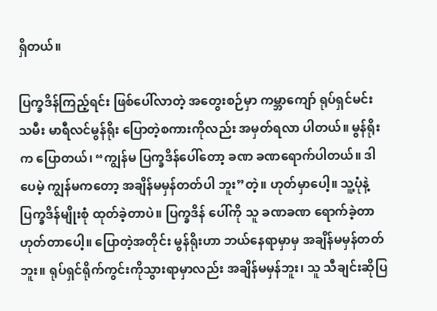ရှိတယ်။

ပြက္ခဒိန်ကြည့်ရင်း ဖြစ်ပေါ်လာတဲ့ အတွေးစဉ်မှာ ကမ္ဘာကျော် ရုပ်ရှင်မင်းသမီး မာရီလင်မွန်ရိုး ပြောတဲ့စကားကိုလည်း အမှတ်ရလာ ပါတယ်။ မွန်ရိုးက ပြောတယ်၊ “ကျွန်မ ပြက္ခဒိန်ပေါ်တော့ ခဏ ခဏရောက်ပါတယ်။ ဒါပေမဲ့ ကျွန်မကတော့ အချိန်မမှန်တတ်ပါ ဘူး”တဲ့။ ဟုတ်မှာပေါ့။ သူ့ပုံနဲ့ ပြက္ခဒိန်မျိုးစုံ ထုတ်ခဲ့တာပဲ။ ပြက္ခဒိန် ပေါ်ကို သူ ခဏခဏ ရောက်ခဲ့တာ ဟုတ်တာပေါ့။ ပြောတဲ့အတိုင်း မွန်ရိုးဟာ ဘယ်နေရာမှာမှ အချိန်မမှန်တတ်ဘူး။ ရုပ်ရှင်ရိုက်ကွင်းကိုသွားရာမှာလည်း အချိန်မမှန်ဘူး၊ သူ သီချင်းဆိုပြ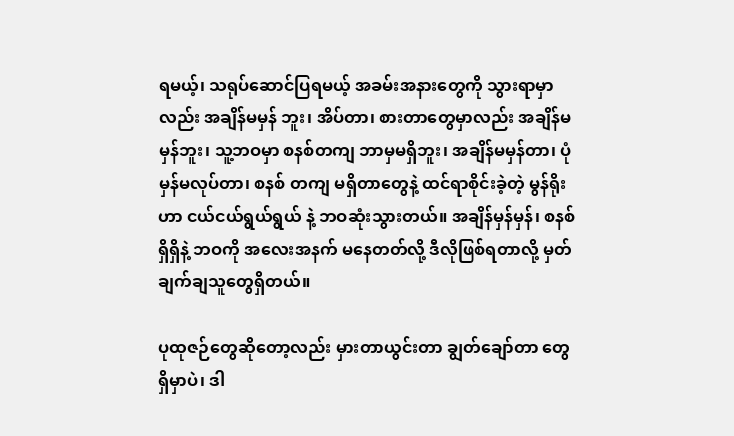ရမယ့်၊ သရုပ်ဆောင်ပြရမယ့် အခမ်းအနားတွေကို သွားရာမှာလည်း အချိန်မမှန် ဘူး၊ အိပ်တာ၊ စားတာတွေမှာလည်း အချိန်မမှန်ဘူး၊ သူ့ဘဝမှာ စနစ်တကျ ဘာမှမရှိဘူး၊ အချိန်မမှန်တာ၊ ပုံမှန်မလုပ်တာ၊ စနစ် တကျ မရှိတာတွေနဲ့ ထင်ရာစိုင်းခဲ့တဲ့ မွန်ရိုးဟာ ငယ်ငယ်ရွယ်ရွယ် နဲ့ ဘဝဆုံးသွားတယ်။ အချိန်မှန်မှန်၊ စနစ်ရှိရှိနဲ့ ဘဝကို အလေးအနက် မနေတတ်လို့ ဒီလိုဖြစ်ရတာလို့ မှတ်ချက်ချသူတွေရှိတယ်။

ပုထုဇဉ်တွေဆိုတော့လည်း မှားတာယွင်းတာ ချွတ်ချော်တာ တွေ ရှိမှာပဲ၊ ဒါ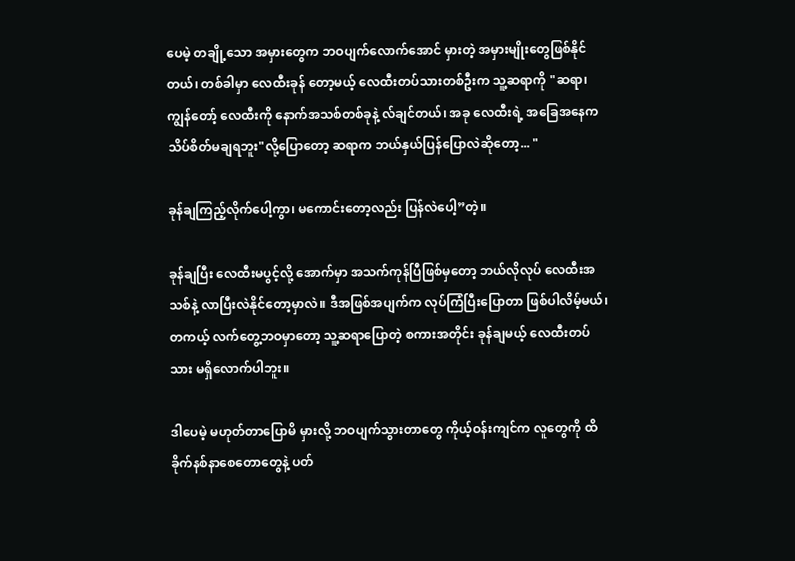ပေမဲ့ တချို့သော အမှားတွေက ဘဝပျက်လောက်အောင် မှားတဲ့ အမှားမျိုးတွေဖြစ်နိုင်တယ်၊ တစ်ခါမှာ လေထီးခုန် တော့မယ့် လေထီးတပ်သားတစ်ဦးက သူ့ဆရာကို "ဆရာ၊ ကျွန်တော့် လေထီးကို နောက်အသစ်တစ်ခုနဲ့ လ်ချင်တယ်၊ အခု လေထီးရဲ့ အခြေအနေက သိပ်စိတ်မချရဘူး"လို့ပြောတော့ ဆရာက ဘယ်နှယ်ပြန်ပြောလဲဆိုတော့... "

ခုန်ချကြည့်လိုက်ပေါ့ကွာ၊ မကောင်းတော့လည်း ပြန်လဲပေါ့”တဲ့။

ခုန်ချပြီး လေထီးမပွင့်လို့ အောက်မှာ အသက်ကုန်ပြီဖြစ်မှတော့ ဘယ်လိုလုပ် လေထီးအသစ်နဲ့ လာပြီးလဲနိုင်တော့မှာလဲ။ ဒီအဖြစ်အပျက်က လုပ်ကြံပြီးပြောတာ ဖြစ်ပါလိမ့်မယ်၊ တကယ့် လက်တွေ့ဘဝမှာတော့ သူ့ဆရာပြောတဲ့ စကားအတိုင်း ခုန်ချမယ့် လေထီးတပ်သား မရှိလောက်ပါဘူး။

ဒါပေမဲ့ မဟုတ်တာပြောမိ မှားလို့ ဘဝပျက်သွားတာတွေ ကိုယ့်ဝန်းကျင်က လူတွေကို ထိခိုက်နစ်နာစေတောတွေနဲ့ ပတ်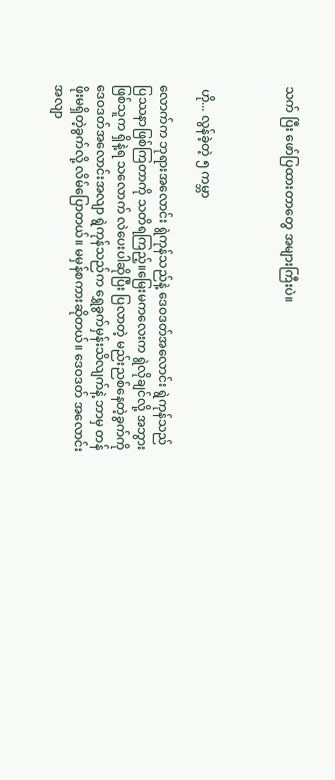သက် ပြီး ဖော်ပြထားတာတွေ အများကြီးပဲ။



 ဟို... လွန်ခဲ့တဲ့ ၅ ကမ္ဘာ

လောက်က ဘုရားအလောင်း ရွဲကုန်သည်နဲ့ ဒေဝဒတ်အလောင်း ရွဲကုန်သည် ပြဿနာဖြစ်ကြတာကို သတိရကြည့်။မြေးမကလေးက ရွဲလိုချင်လို့ အဘွားဖြစ်သူက ရှိနဲ့ရ သလောက် လဲပေးပါဆိုပြီး ပြလာတဲ့ မည်းညစ်နေတဲ့ခွက်ကို ဒေဝဒတ်အလောင်းအလျာ ရွဲကုန်သည်က ရွှေခွက်မှန်းသိလျက်နဲ့ ဘာမှ တန်ဖိုးမရှိတဲ့ခွက်လို့ လိမ်ပြောတယ်။ မမှန်စကားဆိုတယ်။ ဒေဝဒတ် အလောင်းအလျာ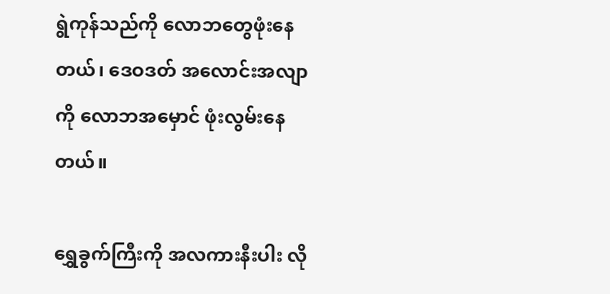ရွဲကုန်သည်ကို လောဘတွေဖုံးနေတယ်၊ ဒေဝဒတ် အလောင်းအလျာကို လောဘအမှောင် ဖုံးလွမ်းနေတယ်။

ရွှေခွက်ကြီးကို အလကားနီးပါး လို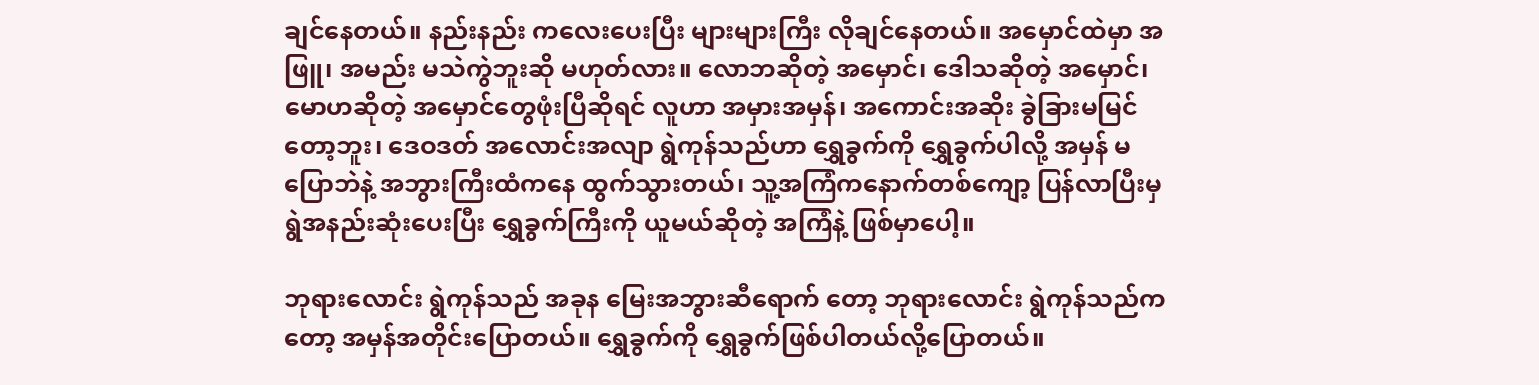ချင်နေတယ်။ နည်းနည်း ကလေးပေးပြီး များများကြီး လိုချင်နေတယ်။ အမှောင်ထဲမှာ အဖြူ၊ အမည်း မသဲကွဲဘူးဆို မဟုတ်လား။ လောဘဆိုတဲ့ အမှောင်၊ ဒေါသဆိုတဲ့ အမှောင်၊ မောဟဆိုတဲ့ အမှောင်တွေဖုံးပြီဆိုရင် လူဟာ အမှားအမှန်၊ အကောင်းအဆိုး ခွဲခြားမမြင်တော့ဘူး၊ ဒေဝဒတ် အလောင်းအလျာ ရွဲကုန်သည်ဟာ ရွှေခွက်ကို ရွှေခွက်ပါလို့ အမှန် မပြောဘဲနဲ့ အဘွားကြီးထံကနေ ထွက်သွားတယ်၊ သူ့အကြံကနောက်တစ်ကျော့ ပြန်လာပြီးမှရွဲအနည်းဆုံးပေးပြီး ရွှေခွက်ကြီးကို ယူမယ်ဆိုတဲ့ အကြံနဲ့ ဖြစ်မှာပေါ့။

ဘုရားလောင်း ရွဲကုန်သည် အခုန မြေးအဘွားဆီရောက် တော့ ဘုရားလောင်း ရွဲကုန်သည်ကတော့ အမှန်အတိုင်းပြောတယ်။ ရွှေခွက်ကို ရွှေခွက်ဖြစ်ပါတယ်လို့ပြောတယ်။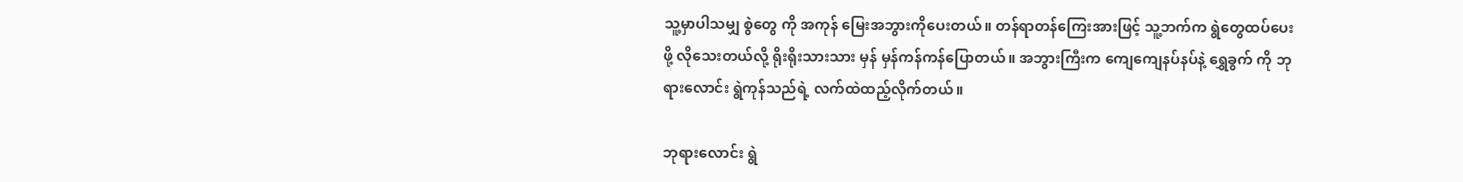သူ့မှာပါသမျှ စွဲတွေ ကို အကုန် မြေးအဘွားကိုပေးတယ်။ တန်ရာတန်ကြေးအားဖြင့် သူ့ဘက်က ရွဲတွေထပ်ပေးဖို့ လိုသေးတယ်လို့ ရိုးရိုးသားသား မှန် မှန်ကန်ကန်ပြောတယ်။ အဘွားကြီးက ကျေကျေနပ်နပ်နဲ့ ရွှေခွက် ကို ဘုရားလောင်း ရွဲကုန်သည်ရဲ့ လက်ထဲထည့်လိုက်တယ်။

ဘုရားလောင်း ရွဲ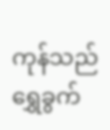ကုန်သည် ရွှေခွက်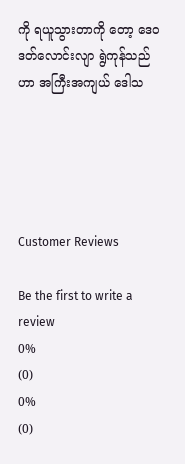ကို ရယူသွားတာကို တော့ ဒေဝဒတ်လောင်းလျာ ရွဲကုန်သည်ဟာ အကြီးအကျယ် ဒေါသ





Customer Reviews

Be the first to write a review
0%
(0)
0%
(0)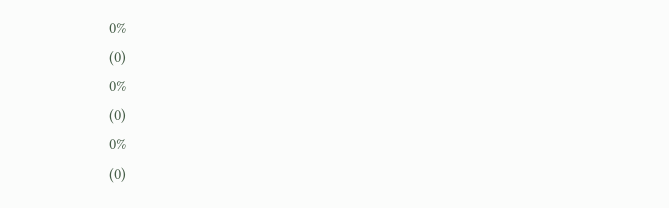0%
(0)
0%
(0)
0%
(0)